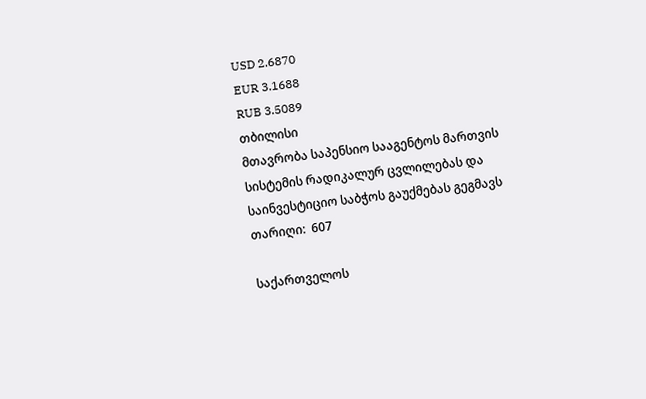USD 2.6870
EUR 3.1688
RUB 3.5089
თბილისი
მთავრობა საპენსიო სააგენტოს მართვის სისტემის რადიკალურ ცვლილებას და საინვესტიციო საბჭოს გაუქმებას გეგმავს
თარიღი:  607

საქართველოს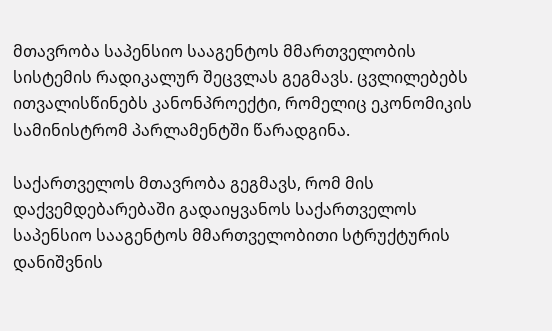მთავრობა საპენსიო სააგენტოს მმართველობის სისტემის რადიკალურ შეცვლას გეგმავს. ცვლილებებს ითვალისწინებს კანონპროექტი, რომელიც ეკონომიკის სამინისტრომ პარლამენტში წარადგინა.

საქართველოს მთავრობა გეგმავს, რომ მის დაქვემდებარებაში გადაიყვანოს საქართველოს საპენსიო სააგენტოს მმართველობითი სტრუქტურის დანიშვნის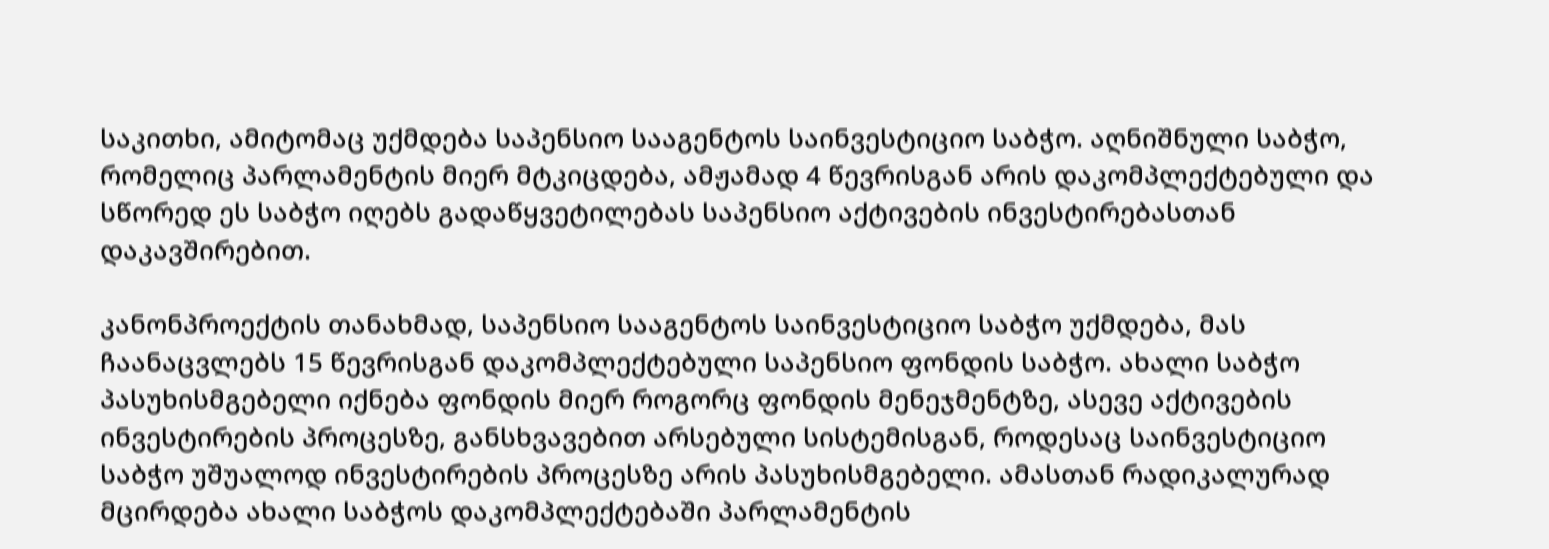საკითხი, ამიტომაც უქმდება საპენსიო სააგენტოს საინვესტიციო საბჭო. აღნიშნული საბჭო, რომელიც პარლამენტის მიერ მტკიცდება, ამჟამად 4 წევრისგან არის დაკომპლექტებული და სწორედ ეს საბჭო იღებს გადაწყვეტილებას საპენსიო აქტივების ინვესტირებასთან დაკავშირებით.

კანონპროექტის თანახმად, საპენსიო სააგენტოს საინვესტიციო საბჭო უქმდება, მას ჩაანაცვლებს 15 წევრისგან დაკომპლექტებული საპენსიო ფონდის საბჭო. ახალი საბჭო პასუხისმგებელი იქნება ფონდის მიერ როგორც ფონდის მენეჯმენტზე, ასევე აქტივების ინვესტირების პროცესზე, განსხვავებით არსებული სისტემისგან, როდესაც საინვესტიციო საბჭო უშუალოდ ინვესტირების პროცესზე არის პასუხისმგებელი. ამასთან რადიკალურად მცირდება ახალი საბჭოს დაკომპლექტებაში პარლამენტის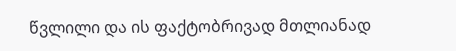წვლილი და ის ფაქტობრივად მთლიანად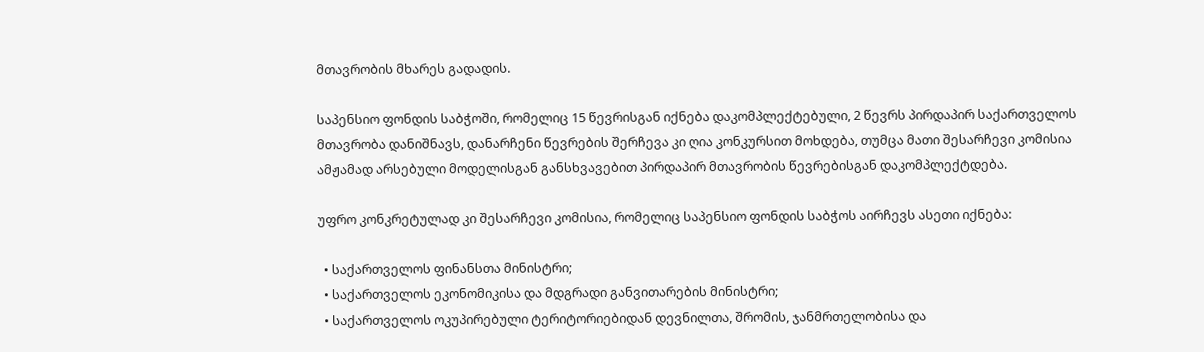მთავრობის მხარეს გადადის.

საპენსიო ფონდის საბჭოში, რომელიც 15 წევრისგან იქნება დაკომპლექტებული, 2 წევრს პირდაპირ საქართველოს მთავრობა დანიშნავს, დანარჩენი წევრების შერჩევა კი ღია კონკურსით მოხდება, თუმცა მათი შესარჩევი კომისია ამჟამად არსებული მოდელისგან განსხვავებით პირდაპირ მთავრობის წევრებისგან დაკომპლექტდება.

უფრო კონკრეტულად კი შესარჩევი კომისია, რომელიც საპენსიო ფონდის საბჭოს აირჩევს ასეთი იქნება:

  • საქართველოს ფინანსთა მინისტრი;
  • საქართველოს ეკონომიკისა და მდგრადი განვითარების მინისტრი;
  • საქართველოს ოკუპირებული ტერიტორიებიდან დევნილთა, შრომის, ჯანმრთელობისა და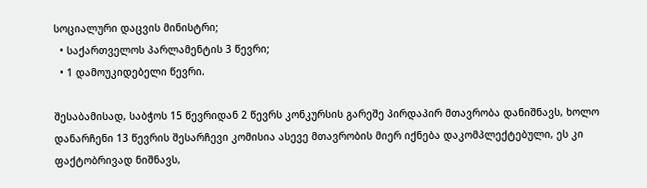სოციალური დაცვის მინისტრი;
  • საქართველოს პარლამენტის 3 წევრი;
  • 1 დამოუკიდებელი წევრი.

შესაბამისად, საბჭოს 15 წევრიდან 2 წევრს კონკურსის გარეშე პირდაპირ მთავრობა დანიშნავს, ხოლო დანარჩენი 13 წევრის შესარჩევი კომისია ასევე მთავრობის მიერ იქნება დაკომპლექტებული, ეს კი ფაქტობრივად ნიშნავს,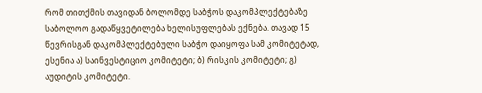რომ თითქმის თავიდან ბოლომდე საბჭოს დაკომპლექტებაზე საბოლოო გადაწყვეტილება ხელისუფლებას ექნება. თავად 15 წევრისგან დაკომპლექტებული საბჭო დაიყოფა სამ კომიტეტად, ესენია ა) საინვესტიციო კომიტეტი; ბ) რისკის კომიტეტი; გ) აუდიტის კომიტეტი.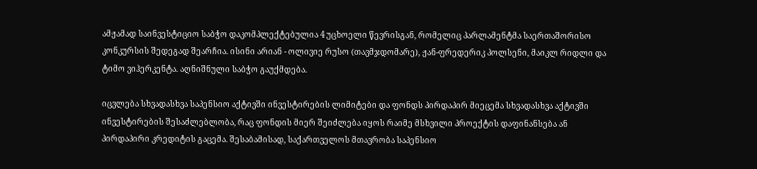ამჟამად საინვესტიციო საბჭო დაკომპლექტებულია 4 უცხოელი წევრისგან, რომელიც პარლამენტმა საერთაშორისო კონკურსის შედეგად შეარჩია. ისინი არიან - ოლივიე რუსო (თავმჯდომარე), ჟან-ფრედერიკ პოლსენი, მაიკლ რიდლი და ტიმო ვიჰერკენტა. აღნიშნული საბჭო გაუქმდება.

იცვლება სხვადასხვა საპენსიო აქტივში ინვესტირების ლიმიტები და ფონდს პირდაპირ მიეცემა სხვადასხვა აქტივში ინვესტირების შესაძლებლობა, რაც ფონდის მიერ შეიძლება იყოს რაიმე მსხვილი პროექტის დაფინანსება ან პირდაპირი კრედიტის გაცემა. შესაბამისად, საქართველოს მთავრობა საპენსიო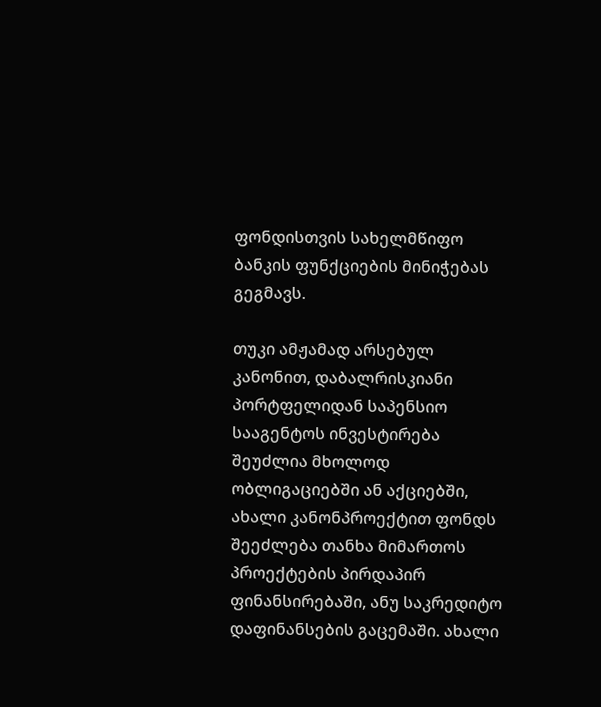ფონდისთვის სახელმწიფო ბანკის ფუნქციების მინიჭებას გეგმავს.

თუკი ამჟამად არსებულ კანონით, დაბალრისკიანი პორტფელიდან საპენსიო სააგენტოს ინვესტირება შეუძლია მხოლოდ ობლიგაციებში ან აქციებში, ახალი კანონპროექტით ფონდს შეეძლება თანხა მიმართოს პროექტების პირდაპირ ფინანსირებაში, ანუ საკრედიტო დაფინანსების გაცემაში. ახალი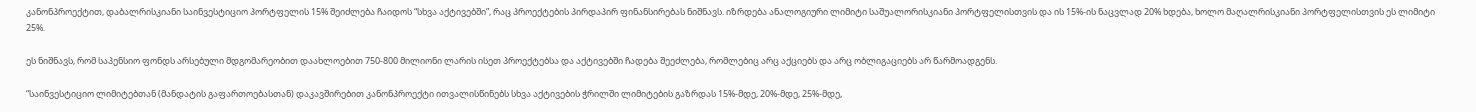კანონპროექტით, დაბალრისკიანი საინვესტიციო პორტფელის 15% შეიძლება ჩაიდოს “სხვა აქტივებში”, რაც პროექტების პირდაპირ ფინანსირებას ნიშნავს. იზრდება ანალოგიური ლიმიტი საშუალორისკიანი პორტფელისთვის და ის 15%-ის ნაცვლად 20% ხდება, ხოლო მაღალრისკიანი პორტფელისთვის ეს ლიმიტი 25%.

ეს ნიშნავს, რომ საპენსიო ფონდს არსებული მდგომარეობით დაახლოებით 750-800 მილიონი ლარის ისეთ პროექტებსა და აქტივებში ჩადება შეეძლება, რომლებიც არც აქციებს და არც ობლიგაციებს არ წარმოადგენს.

“საინვესტიციო ლიმიტებთან (მანდატის გაფართოებასთან) დაკავშირებით კანონპროექტი ითვალისწინებს სხვა აქტივების ჭრილში ლიმიტების გაზრდას 15%-მდე, 20%-მდე, 25%-მდე,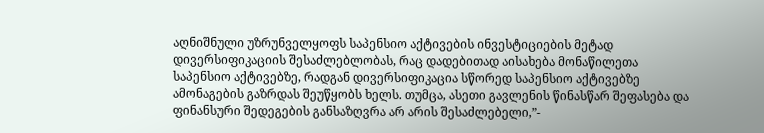აღნიშნული უზრუნველყოფს საპენსიო აქტივების ინვესტიციების მეტად დივერსიფიკაციის შესაძლებლობას, რაც დადებითად აისახება მონაწილეთა საპენსიო აქტივებზე, რადგან დივერსიფიკაცია სწორედ საპენსიო აქტივებზე ამონაგების გაზრდას შეუწყობს ხელს. თუმცა, ასეთი გავლენის წინასწარ შეფასება და ფინანსური შედეგების განსაზღვრა არ არის შესაძლებელი,”-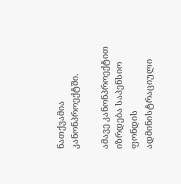ნათქვამია კანონპროექტში.

ამავე კანონპროექტით იზრდება საპენსიო ფონდის ადმინისტრაციული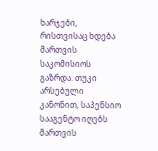ხარჯები, რისთვისაც ხდება მართვის საკომისიოს გაზრდა. თუკი არსებული კანონით, საპენსიო სააგენტო იღებს მართვის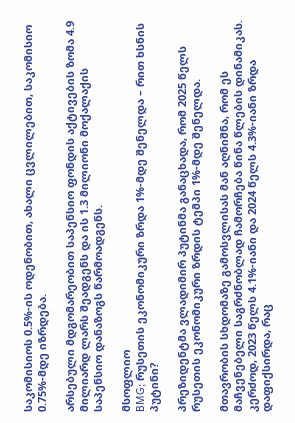საკომისიოს 0.5%-ის ოდენობით, ახალი ცვლილებით, საკომისიო 0.75%-მდე იზრდება.

არსებული მდგომარეობით საპენსიო ფონდის აქტივების ზომა 4.9 მილიარდ ლარს შეადგენს და ის 1.3 მილიონი მოქალაქის საპენსიო დანაზოგს წარმოადგენს.

მსოფლიო
BMG; რუსეთის ეკონომიკური ზრდა 1%-მდე შენელდა – რით ხსნის პუტინი?

პრეზიდენტმა ვლადიმირ პუტინმა განაცხადა, რომ 2025 წელს რუსეთის ეკონომიკური ზრდის ტემპი 1%-მდე შენელდა.

მთავრობის სხდომაზე გამოსვლისას მან აღნიშნა, რომ ეს მაჩვენებელი საგრძნობლად ჩამორჩება წინა წლების დინამიკას. კერძოდ, 2023 წელს 4.1%-იანი და 2024 წელს 4.3%-იანი ზრდა დაფიქსირდა, რაც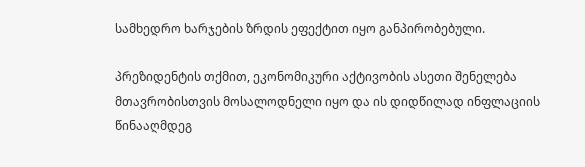სამხედრო ხარჯების ზრდის ეფექტით იყო განპირობებული.

პრეზიდენტის თქმით, ეკონომიკური აქტივობის ასეთი შენელება მთავრობისთვის მოსალოდნელი იყო და ის დიდწილად ინფლაციის წინააღმდეგ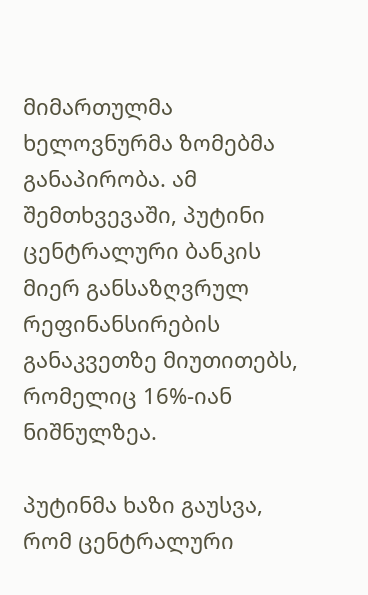მიმართულმა ხელოვნურმა ზომებმა განაპირობა. ამ შემთხვევაში, პუტინი ცენტრალური ბანკის მიერ განსაზღვრულ რეფინანსირების განაკვეთზე მიუთითებს, რომელიც 16%-იან ნიშნულზეა.

პუტინმა ხაზი გაუსვა, რომ ცენტრალური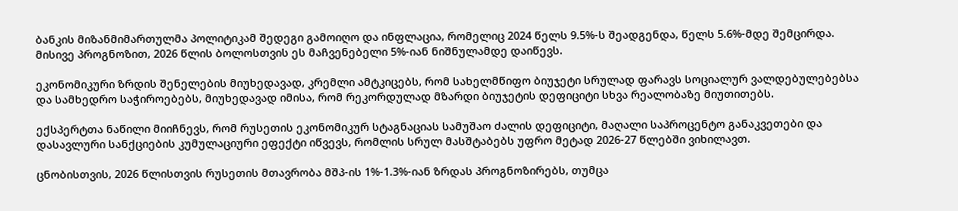ბანკის მიზანმიმართულმა პოლიტიკამ შედეგი გამოიღო და ინფლაცია, რომელიც 2024 წელს 9.5%-ს შეადგენდა, წელს 5.6%-მდე შემცირდა. მისივე პროგნოზით, 2026 წლის ბოლოსთვის ეს მაჩვენებელი 5%-იან ნიშნულამდე დაიწევს.

ეკონომიკური ზრდის შენელების მიუხედავად, კრემლი ამტკიცებს, რომ სახელმწიფო ბიუჯეტი სრულად ფარავს სოციალურ ვალდებულებებსა და სამხედრო საჭიროებებს, მიუხედავად იმისა, რომ რეკორდულად მზარდი ბიუჯეტის დეფიციტი სხვა რეალობაზე მიუთითებს.

ექსპერტთა ნაწილი მიიჩნევს, რომ რუსეთის ეკონომიკურ სტაგნაციას სამუშაო ძალის დეფიციტი, მაღალი საპროცენტო განაკვეთები და დასავლური სანქციების კუმულაციური ეფექტი იწვევს, რომლის სრულ მასშტაბებს უფრო მეტად 2026-27 წლებში ვიხილავთ.

ცნობისთვის, 2026 წლისთვის რუსეთის მთავრობა მშპ-ის 1%-1.3%-იან ზრდას პროგნოზირებს, თუმცა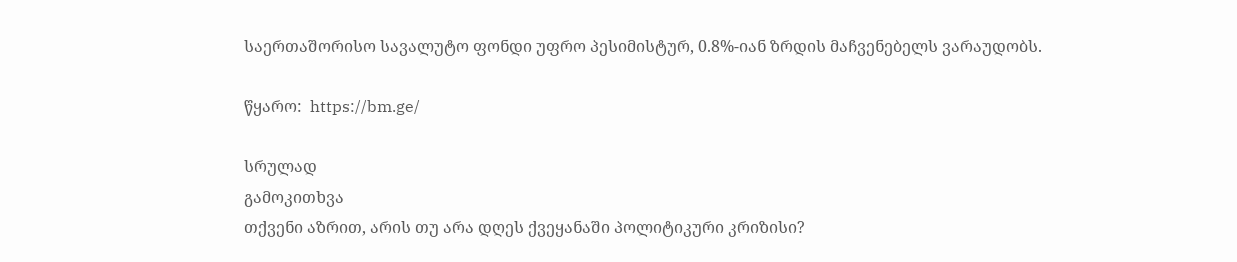საერთაშორისო სავალუტო ფონდი უფრო პესიმისტურ, 0.8%-იან ზრდის მაჩვენებელს ვარაუდობს.

წყარო:  https://bm.ge/

სრულად
გამოკითხვა
თქვენი აზრით, არის თუ არა დღეს ქვეყანაში პოლიტიკური კრიზისი?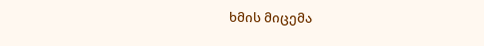ხმის მიცემა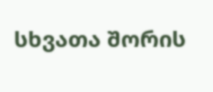სხვათა შორის